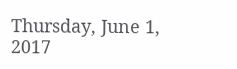Thursday, June 1, 2017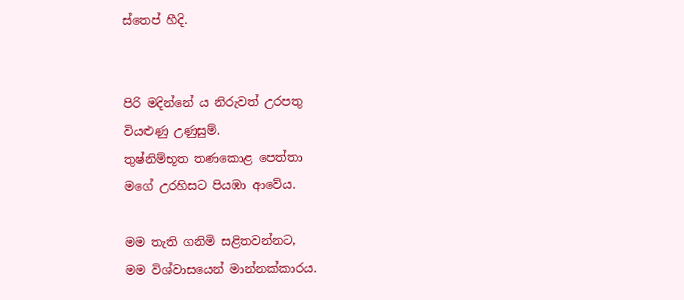ස්තෙප් හීදි.


පිරි මදින්නේ ය නිරුවත් උරපතු
වියළුණු උණුසුම්.
තුෂ්නිම්භූත තණකොළ පෙත්තා
ම‍ගේ උරහිසට පියඹා ආවේය.

මම තැති ගනිමි සළිතවන්නට,
මම විශ්වාසයෙන් මාන්නක්කාරය.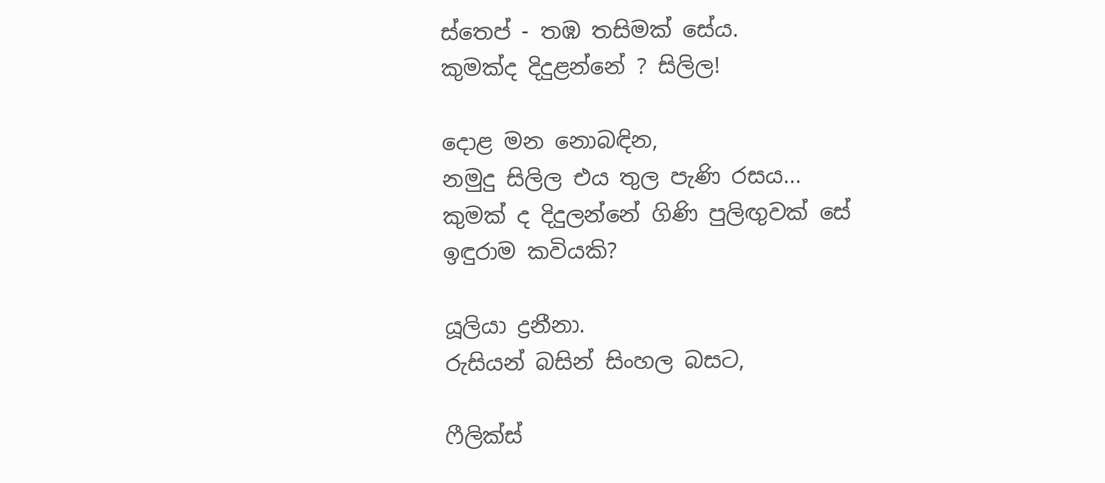ස්තෙප් - තඹ තසිමක් සේය.
කුමක්ද දිදුළන්නේ ? සිලිල!

දොළ මන නොබඳින,
නමුදු සිලිල එය තුල පැණි රසය...
කුමක් ද දිදුලන්නේ ගිණි පුලිඟුවක් සේ
ඉඳුරාම කවියකි?

යූලියා ද්‍රනීනා.
රුසියන් බසින් සිංහල බසට,

ෆීලික්ස්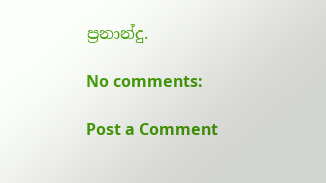ප්‍රනාන්දු.

No comments:

Post a Comment